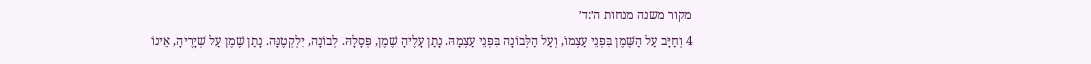מקור משנה מנחות ה׳:ד׳
4 וְחַיָּב עַל הַשֶּׁמֶן בִּפְנֵי עַצְמוֹ, וְעַל הַלְּבוֹנָה בִּפְנֵי עַצְמָהּ. נָתַן עָלֶיהָ שֶׁמֶן, פְּסָלָהּ. לְבוֹנָה, יִלְקְטֶנָּה. נָתַן שֶׁמֶן עַל שְׁיָרֶיהָ, אֵינוֹ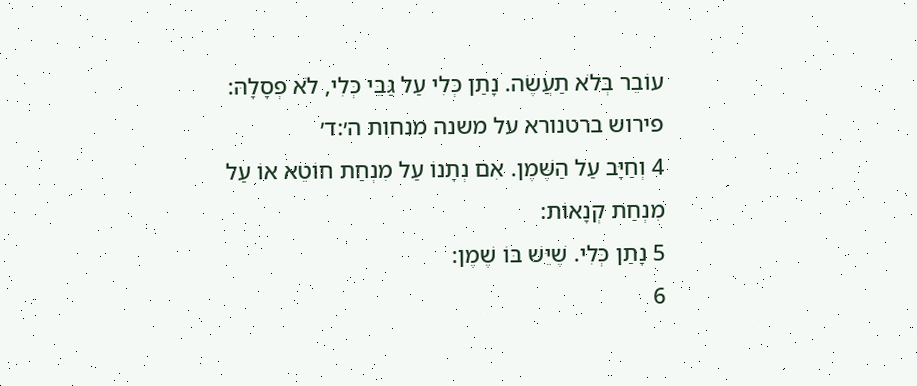עוֹבֵר בְּלֹא תַעֲשֶׂה. נָתַן כְּלִי עַל גַּבֵּי כְּלִי, לֹא פְסָלָהּ:
פירוש ברטנורא על משנה מנחות ה׳:ד׳
4 וְחַיָּב עַל הַשֶּׁמֶן. אִם נְתָנוֹ עַל מִנְחַת חוֹטֵא אוֹ עַל מִנְחַת קְנָאוֹת:
5 נָתַן כְּלִי. שֶׁיֵּשׁ בּוֹ שֶׁמֶן:
6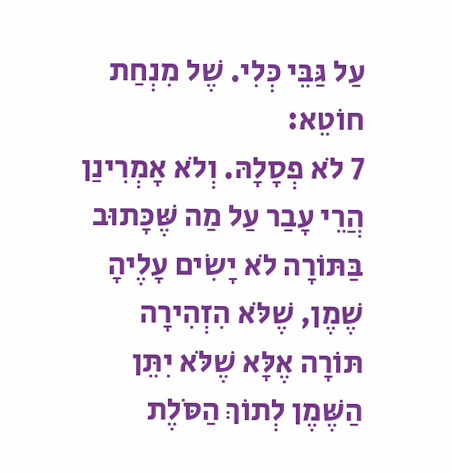עַל גַּבֵּי כְּלִי. שֶׁל מִנְחַת חוֹטֵא:
7 לֹא פְסָלָהּ. וְלֹא אָמְרִינַן הֲרֵי עָבַר עַל מַה שֶּׁכָּתוּב בַּתּוֹרָה לֹא יָשִׂים עָלֶיהָ שֶׁמֶן, שֶׁלֹּא הִזְהִירָה תּוֹרָה אֶלָּא שֶׁלֹּא יִתֵּן הַשֶּׁמֶן לְתוֹךְ הַסֹּלֶת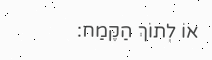אוֹ לְתוֹךְ הַקֶּמַח: